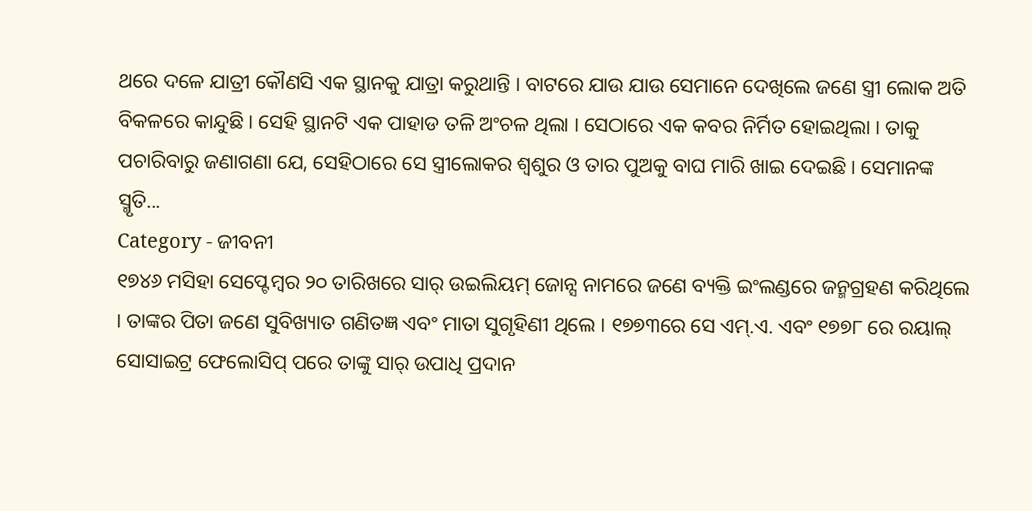ଥରେ ଦଳେ ଯାତ୍ରୀ କୌଣସି ଏକ ସ୍ଥାନକୁ ଯାତ୍ରା କରୁଥାନ୍ତି । ବାଟରେ ଯାଉ ଯାଉ ସେମାନେ ଦେଖିଲେ ଜଣେ ସ୍ତ୍ରୀ ଲୋକ ଅତି ବିକଳରେ କାନ୍ଦୁଛି । ସେହି ସ୍ଥାନଟି ଏକ ପାହାଡ ତଳି ଅଂଚଳ ଥିଲା । ସେଠାରେ ଏକ କବର ନିର୍ମିତ ହୋଇଥିଲା । ତାକୁ ପଚାରିବାରୁ ଜଣାଗଣା ଯେ, ସେହିଠାରେ ସେ ସ୍ତ୍ରୀଲୋକର ଶ୍ୱଶୁର ଓ ତାର ପୁଅକୁ ବାଘ ମାରି ଖାଇ ଦେଇଛି । ସେମାନଙ୍କ ସ୍ମୃତି...
Category - ଜୀବନୀ
୧୭୪୬ ମସିହା ସେପ୍ଟେମ୍ବର ୨୦ ତାରିଖରେ ସାର୍ ଉଇଲିୟମ୍ ଜୋନ୍ସ ନାମରେ ଜଣେ ବ୍ୟକ୍ତି ଇଂଲଣ୍ଡରେ ଜନ୍ମଗ୍ରହଣ କରିଥିଲେ । ତାଙ୍କର ପିତା ଜଣେ ସୁବିଖ୍ୟାତ ଗଣିତଜ୍ଞ ଏବଂ ମାତା ସୁଗୃହିଣୀ ଥିଲେ । ୧୭୭୩ରେ ସେ ଏମ୍.ଏ. ଏବଂ ୧୭୭୮ ରେ ରୟାଲ୍ ସୋସାଇଟ୍ର ଫେଲୋସିପ୍ ପରେ ତାଙ୍କୁ ସାର୍ ଉପାଧି ପ୍ରଦାନ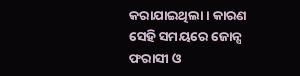କରାଯାଇଥିଲା । କାରଣ ସେହି ସମୟରେ ଜୋନ୍ସ ଫରାସୀ ଓ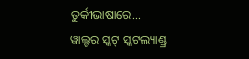ତୁର୍କୀଭାଷାରେ...
ୱାଲ୍ଟର ସ୍କଟ୍ ସ୍କଟଲ୍ୟାଣ୍ଡ୍ର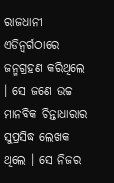ରାଜଧାନୀ ଏଡିନ୍ବର୍ଗଠାରେ ଜନ୍ମଗ୍ରହଣ କରିଥିଲେ । ସେ ଜଣେ ଉଚ୍ଚ ମାନବିକ ଚିନ୍ତାଧାରାର ସୁପ୍ରସିଦ୍ଧ ଲେଖକ ଥିଲେ । ସେ ନିଜର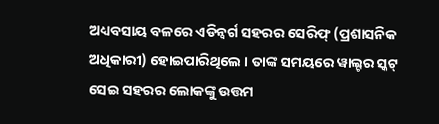ଅଧ୍ୟବସାୟ ବଳରେ ଏଡିନ୍ବର୍ଗ ସହରର ସେରିଫ୍ (ପ୍ରଶାସନିକ ଅଧିକାରୀ) ହୋଇପାରିଥିଲେ । ତାଙ୍କ ସମୟରେ ୱାଲ୍ଟର ସ୍କଟ୍ ସେଇ ସହରର ଲୋକଙ୍କୁ ଉତ୍ତମ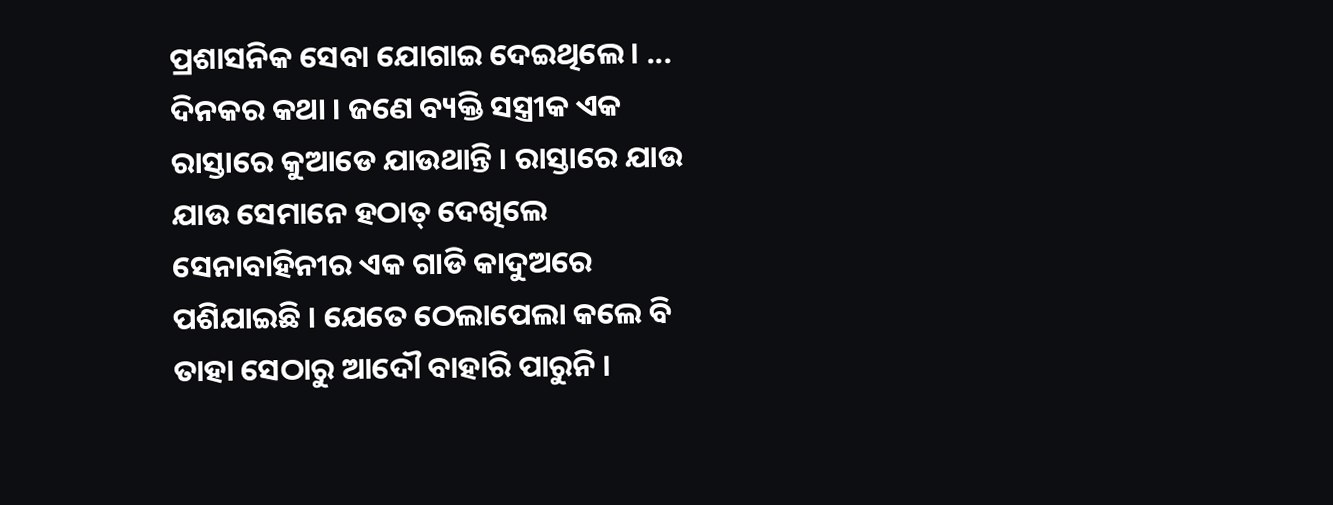ପ୍ରଶାସନିକ ସେବା ଯୋଗାଇ ଦେଇଥିଲେ । ...
ଦିନକର କଥା । ଜଣେ ବ୍ୟକ୍ତି ସସ୍ତ୍ରୀକ ଏକ ରାସ୍ତାରେ କୁଆଡେ ଯାଉଥାନ୍ତି । ରାସ୍ତାରେ ଯାଉ ଯାଉ ସେମାନେ ହଠାତ୍ ଦେଖିଲେ ସେନାବାହିନୀର ଏକ ଗାଡି କାଦୁଅରେ ପଶିଯାଇଛି । ଯେତେ ଠେଲାପେଲା କଲେ ବି ତାହା ସେଠାରୁ ଆଦୌ ବାହାରି ପାରୁନି ।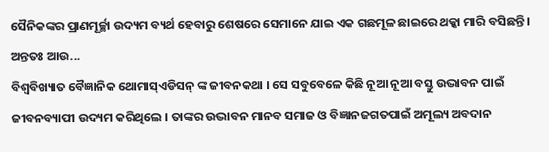ସୈନିକଙ୍କର ପ୍ରାଣମୂର୍ଚ୍ଛା ଉଦ୍ୟମ ବ୍ୟର୍ଥ ହେବାରୁ ଶେଷରେ ସେମାନେ ଯାଇ ଏକ ଗଛମୂଳ ଛାଇରେ ଥକ୍କା ମାରି ବସିଛନ୍ତି । ଅନ୍ତତଃ ଆଉ...
ବିଶ୍ୱବିଖ୍ୟାତ ବୈଜ୍ଞାନିକ ଥୋମାସ୍ଏଡିସନ୍ ଙ୍କ ଜୀବନକଥା । ସେ ସବୁବେଳେ କିଛି ନୂଆ ନୂଆ ବସ୍ତୁ ଉଦ୍ଭାବନ ପାଇଁ ଜୀବନବ୍ୟାପୀ ଉଦ୍ୟମ କରିଥିଲେ । ତାଙ୍କର ଉଦ୍ଭାବନ ମାନବ ସମାଜ ଓ ବିଜ୍ଞାନଜଗତପାଇଁ ଅମୂଲ୍ୟ ଅବଦାନ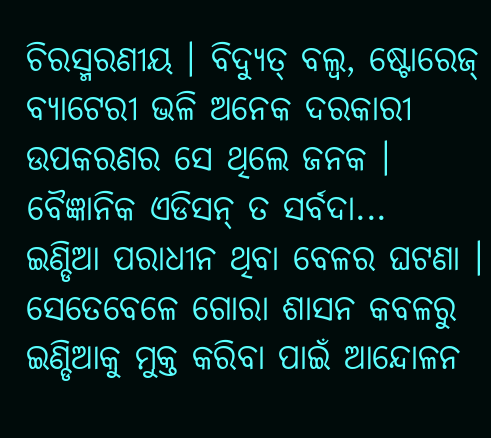ଚିରସ୍ମରଣୀୟ । ବିଦ୍ୟୁତ୍ ବଲ୍ବ, ଷ୍ଟୋରେଜ୍ ବ୍ୟାଟେରୀ ଭଳି ଅନେକ ଦରକାରୀ ଉପକରଣର ସେ ଥିଲେ ଜନକ । ବୈଜ୍ଞାନିକ ଏଡିସନ୍ ତ ସର୍ବଦା...
ଇଣ୍ଡିଆ ପରାଧୀନ ଥିବା ବେଳର ଘଟଣା । ସେତେବେଳେ ଗୋରା ଶାସନ କବଳରୁ ଇଣ୍ଡିଆକୁ ମୁକ୍ତ କରିବା ପାଇଁ ଆନ୍ଦୋଳନ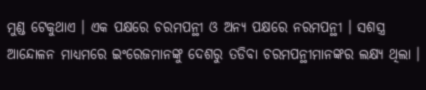ମୁଣ୍ଡ ଟେକୁଥାଏ । ଏକ ପକ୍ଷରେ ଚରମପନ୍ଥୀ ଓ ଅନ୍ୟ ପକ୍ଷରେ ନରମପନ୍ଥୀ । ସଶସ୍ତ୍ର ଆନ୍ଦୋଳନ ମାଧ୍ୟମରେ ଇଂରେଜମାନଙ୍କୁ ଦେଶରୁ ତଡିବା ଚରମପନ୍ଥୀମାନଙ୍କର ଲକ୍ଷ୍ୟ ଥିଲା ।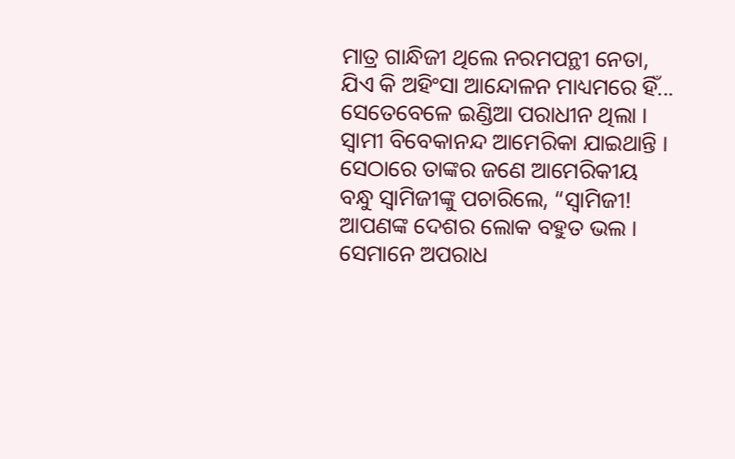ମାତ୍ର ଗାନ୍ଧିଜୀ ଥିଲେ ନରମପନ୍ଥୀ ନେତା, ଯିଏ କି ଅହିଂସା ଆନ୍ଦୋଳନ ମାଧ୍ୟମରେ ହିଁ...
ସେତେବେଳେ ଇଣ୍ଡିଆ ପରାଧୀନ ଥିଲା । ସ୍ୱାମୀ ବିବେକାନନ୍ଦ ଆମେରିକା ଯାଇଥାନ୍ତି । ସେଠାରେ ତାଙ୍କର ଜଣେ ଆମେରିକୀୟ ବନ୍ଧୁ ସ୍ୱାମିଜୀଙ୍କୁ ପଚାରିଲେ, “ସ୍ୱାମିଜୀ! ଆପଣଙ୍କ ଦେଶର ଲୋକ ବହୁତ ଭଲ । ସେମାନେ ଅପରାଧ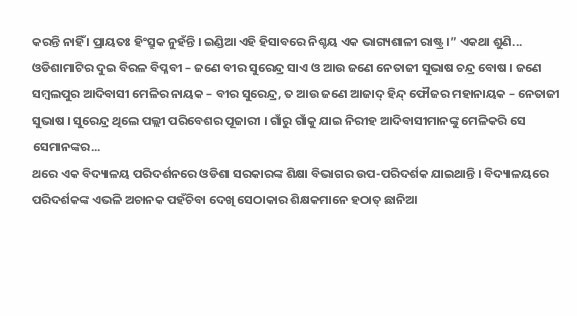କରନ୍ତି ନାହିଁ । ପ୍ରାୟତଃ ହିଂସ୍ରୁକ ନୁହଁନ୍ତି । ଇଣ୍ଡିଆ ଏହି ହିସାବରେ ନିଶ୍ଚୟ ଏକ ଭାଗ୍ୟଶାଳୀ ରାଷ୍ଟ୍ର ।” ଏକଥା ଶୁଣି...
ଓଡିଶାମାଟିର ଦୁଇ ବିରଳ ବିପ୍ଳବୀ – ଜଣେ ବୀର ସୁରେନ୍ଦ୍ର ସାଏ ଓ ଆଉ ଜଣେ ନେତାଜୀ ସୁଭାଷ ଚନ୍ଦ୍ର ବୋଷ । ଜଣେ ସମ୍ବଲପୁର ଆଦିବାସୀ ମେଳିର ନାୟକ – ବୀର ସୁରେନ୍ଦ୍ର, ତ ଆଉ ଜଣେ ଆଜାଦ୍ ହିନ୍ଦ୍ ଫୌଜର ମହାନାୟକ – ନେତାଜୀ ସୁଭାଷ । ସୁରେନ୍ଦ୍ର ଥିଲେ ପଲ୍ଲୀ ପରିବେଶର ପୂଜାରୀ । ଗାଁରୁ ଗାଁକୁ ଯାଇ ନିରୀହ ଆଦିବାସୀମାନଙ୍କୁ ମେଳିକରି ସେ ସେମାନଙ୍କର...
ଥରେ ଏକ ବିଦ୍ୟାଳୟ ପରିଦର୍ଶନରେ ଓଡିଶା ସରକାରଙ୍କ ଶିକ୍ଷା ବିଭାଗର ଉପ-ପରିଦର୍ଶକ ଯାଇଥାନ୍ତି । ବିଦ୍ୟାଳୟରେ ପରିଦର୍ଶକଙ୍କ ଏଭଳି ଅଚାନକ ପହଁଚିବା ଦେଖି ସେଠାକାର ଶିକ୍ଷକମାନେ ହଠାତ୍ ଛାନିଆ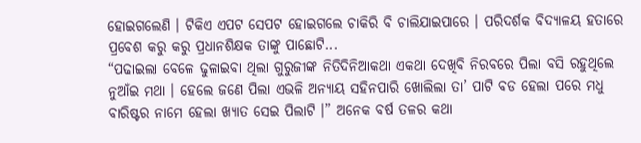ହୋଇଗଲେଣି । ଟିକିଏ ଏପଟ ସେପଟ ହୋଇଗଲେ ଚାକିରି ବି ଚାଲିଯାଇପାରେ । ପରିଦର୍ଶକ ବିଦ୍ୟାଳୟ ହତାରେ ପ୍ରବେଶ କରୁ କରୁ ପ୍ରଧାନଶିକ୍ଷକ ତାଙ୍କୁ ପାଛୋଟି...
“ପଢାଇଲା ବେଳେ ଢୁଳାଇବା ଥିଲା ଗୁରୁଜୀଙ୍କ ନିତିଦିନିଆକଥା ଏକଥା ଦେଖିବି ନିରବରେ ପିଲା ବସି ରହୁଥିଲେ ନୁଆଁଇ ମଥା । ହେଲେ ଜଣେ ପିଲା ଏଭଳି ଅନ୍ୟାୟ ସହିନପାରି ଖୋଲିଲା ତା’ ପାଟି ବଡ ହେଲା ପରେ ମଧୁ ବାରିଷ୍ଟର ନାମେ ହେଲା ଖ୍ୟାତ ସେଇ ପିଲାଟି ।” ଅନେକ ବର୍ଷ ତଳର କଥା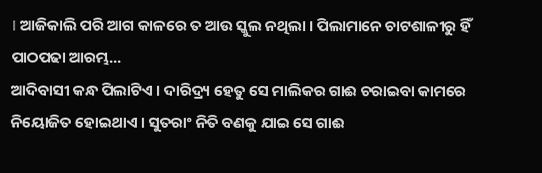। ଆଜିକାଲି ପରି ଆଗ କାଳରେ ତ ଆଉ ସ୍କୁଲ ନଥିଲା । ପିଲାମାନେ ଚାଟଶାଳୀରୁ ହିଁ ପାଠପଢା ଆରମ୍ଭ...
ଆଦିବାସୀ କନ୍ଧ ପିଲାଟିଏ । ଦାରିଦ୍ର୍ୟ ହେତୁ ସେ ମାଲିକର ଗାଈ ଚରାଇବା କାମରେ ନିୟୋଜିତ ହୋଇଥାଏ । ସୁତରାଂ ନିତି ବଣକୁ ଯାଇ ସେ ଗାଈ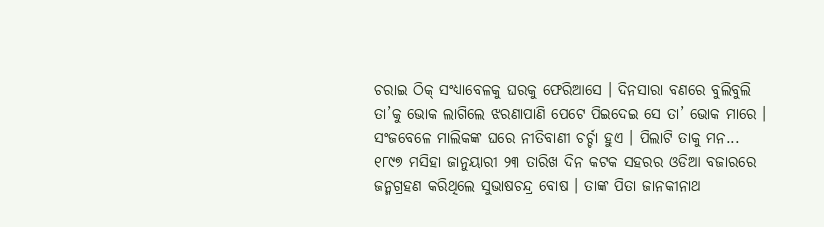ଚରାଇ ଠିକ୍ ସଂଧ୍ୟାବେଳକୁ ଘରକୁ ଫେରିଆସେ । ଦିନସାରା ବଣରେ ବୁଲିବୁଲି ତା’କୁ ଭୋକ ଲାଗିଲେ ଝରଣାପାଣି ପେଟେ ପିଇଦେଇ ସେ ତା’ ଭୋକ ମାରେ । ସଂଜବେଳେ ମାଲିକଙ୍କ ଘରେ ନୀତିବାଣୀ ଚର୍ଚ୍ଚା ହୁଏ । ପିଲାଟି ତାକୁ ମନ...
୧୮୯୭ ମସିହା ଜାନୁୟାରୀ ୨୩ ତାରିଖ ଦିନ କଟକ ସହରର ଓଡିଆ ବଜାରରେ ଜନ୍ମଗ୍ରହଣ କରିଥିଲେ ସୁଭାଷଚନ୍ଦ୍ର ବୋଷ । ତାଙ୍କ ପିତା ଜାନକୀନାଥ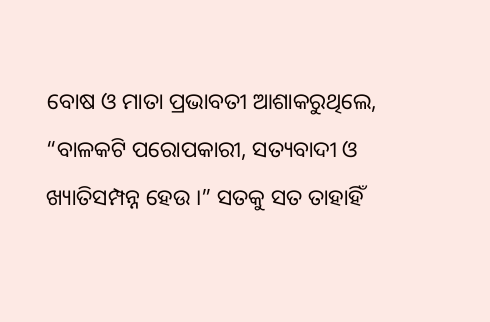ବୋଷ ଓ ମାତା ପ୍ରଭାବତୀ ଆଶାକରୁଥିଲେ, “ବାଳକଟି ପରୋପକାରୀ, ସତ୍ୟବାଦୀ ଓ ଖ୍ୟାତିସମ୍ପନ୍ନ ହେଉ ।” ସତକୁ ସତ ତାହାହିଁ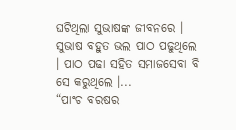ଘଟିଥିଲା ସୁଭାଷଙ୍କ ଜୀବନରେ । ସୁଭାଷ ବହୁତ ଭଲ ପାଠ ପଢୁଥିଲେ । ପାଠ ପଢା ସହିତ ସମାଜସେବା ବି ସେ କରୁଥିଲେ ।...
“ପାଂଚ ବରଷର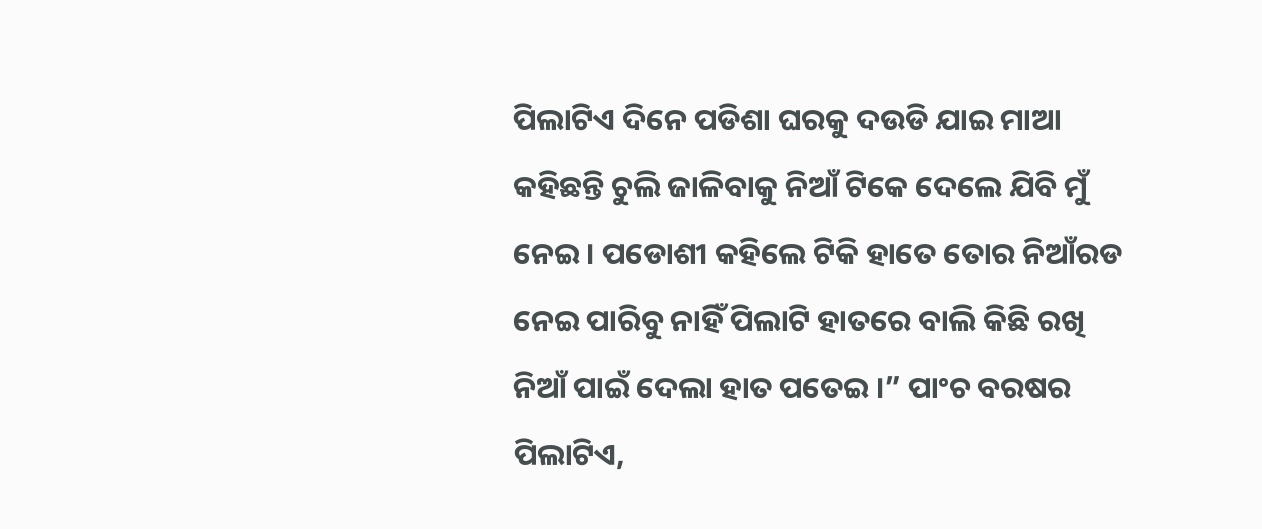ପିଲାଟିଏ ଦିନେ ପଡିଶା ଘରକୁ ଦଉଡି ଯାଇ ମାଆ କହିଛନ୍ତି ଚୁଲି ଜାଳିବାକୁ ନିଆଁ ଟିକେ ଦେଲେ ଯିବି ମୁଁ ନେଇ । ପଡୋଶୀ କହିଲେ ଟିକି ହାତେ ତୋର ନିଆଁରଡ ନେଇ ପାରିବୁ ନାହିଁ ପିଲାଟି ହାତରେ ବାଲି କିଛି ରଖି ନିଆଁ ପାଇଁ ଦେଲା ହାତ ପତେଇ ।” ପାଂଚ ବରଷର ପିଲାଟିଏ,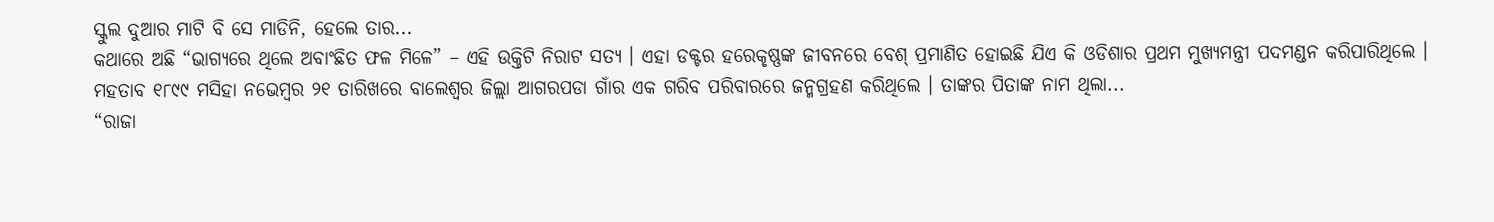ସ୍କୁଲ ଦୁଆର ମାଟି ବି ସେ ମାଡିନି, ହେଲେ ତାର...
କଥାରେ ଅଛି “ଭାଗ୍ୟରେ ଥିଲେ ଅବାଂଛିତ ଫଳ ମିଳେ” – ଏହି ଉକ୍ତିଟି ନିରାଟ ସତ୍ୟ । ଏହା ଡକ୍ଟର ହରେକୃଷ୍ଣଙ୍କ ଜୀବନରେ ବେଶ୍ ପ୍ରମାଣିତ ହୋଇଛି ଯିଏ କି ଓଡିଶାର ପ୍ରଥମ ମୁଖ୍ୟମନ୍ତ୍ରୀ ପଦମଣ୍ଡନ କରିପାରିଥିଲେ । ମହତାବ ୧୮୯୯ ମସିହା ନଭେମ୍ବର ୨୧ ତାରିଖରେ ବାଲେଶ୍ୱର ଜିଲ୍ଲା ଆଗରପଡା ଗାଁର ଏକ ଗରିବ ପରିବାରରେ ଜନ୍ମଗ୍ରହଣ କରିଥିଲେ । ତାଙ୍କର ପିତାଙ୍କ ନାମ ଥିଲା...
“ରାଜା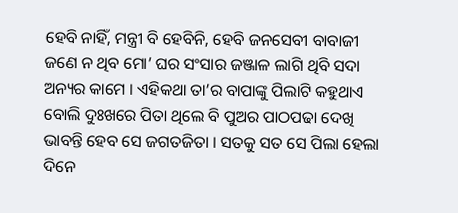ହେବି ନାହିଁ, ମନ୍ତ୍ରୀ ବି ହେବିନି, ହେବି ଜନସେବୀ ବାବାଜୀ ଜଣେ ନ ଥିବ ମୋ’ ଘର ସଂସାର ଜଞ୍ଜାଳ ଲାଗି ଥିବି ସଦା ଅନ୍ୟର କାମେ । ଏହିକଥା ତା’ର ବାପାଙ୍କୁ ପିଲାଟି କହୁଥାଏ ବୋଲି ଦୁଃଖରେ ପିତା ଥିଲେ ବି ପୁଅର ପାଠପଢା ଦେଖି ଭାବନ୍ତି ହେବ ସେ ଜଗତଜିତା । ସତକୁ ସତ ସେ ପିଲା ହେଲା ଦିନେ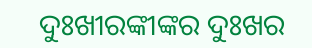ଦୁଃଖୀରଙ୍କୀଙ୍କର ଦୁଃଖର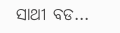ସାଥୀ ବଡ...